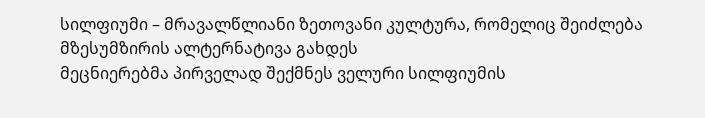სილფიუმი – მრავალწლიანი ზეთოვანი კულტურა, რომელიც შეიძლება მზესუმზირის ალტერნატივა გახდეს
მეცნიერებმა პირველად შექმნეს ველური სილფიუმის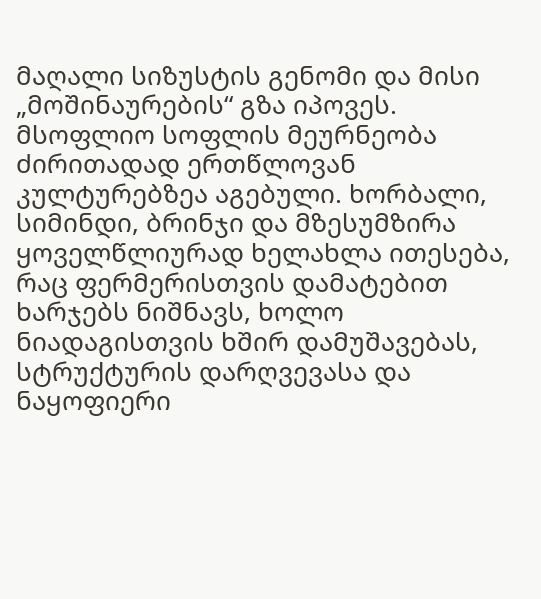მაღალი სიზუსტის გენომი და მისი „მოშინაურების“ გზა იპოვეს.
მსოფლიო სოფლის მეურნეობა ძირითადად ერთწლოვან კულტურებზეა აგებული. ხორბალი, სიმინდი, ბრინჯი და მზესუმზირა ყოველწლიურად ხელახლა ითესება, რაც ფერმერისთვის დამატებით ხარჯებს ნიშნავს, ხოლო ნიადაგისთვის ხშირ დამუშავებას, სტრუქტურის დარღვევასა და ნაყოფიერი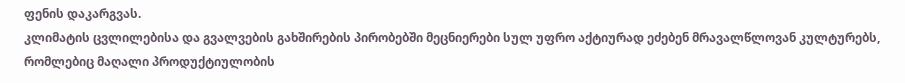ფენის დაკარგვას.
კლიმატის ცვლილებისა და გვალვების გახშირების პირობებში მეცნიერები სულ უფრო აქტიურად ეძებენ მრავალწლოვან კულტურებს, რომლებიც მაღალი პროდუქტიულობის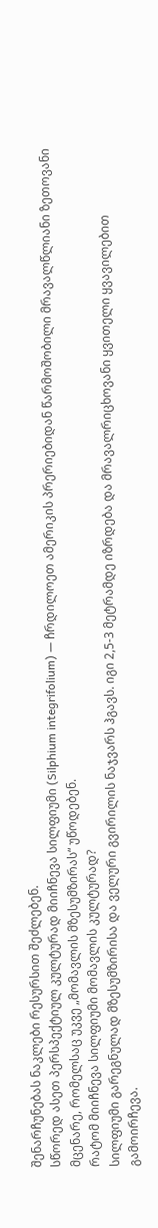შენარჩუნებას ნაკლები რესურსით შეძლებენ.
სწორედ ასეთ პერსპექტიულ კულტურად მიიჩნევა სილფიუმი (Silphium integrifolium) — ჩრდილოეთ ამერიკის პრერიებიდან წარმოშობილი მრავალწლიანი ზეთოვანი მცენარე, რომელსაც უკვე „მომავლის მზესუმზირას“ უწოდებენ.
რატომ მიიჩნევა სილფიუმი მომავლის კულტურად?
სილფიუმი გარეგნულად მზესუმზირისა და ველური გვირილის ნაჯვარს ჰგავს. იგი 2,5-3 მეტრამდე იზრდება და მრავალრიცხოვანი ყვითელი ყვავილებით გამოირჩევა.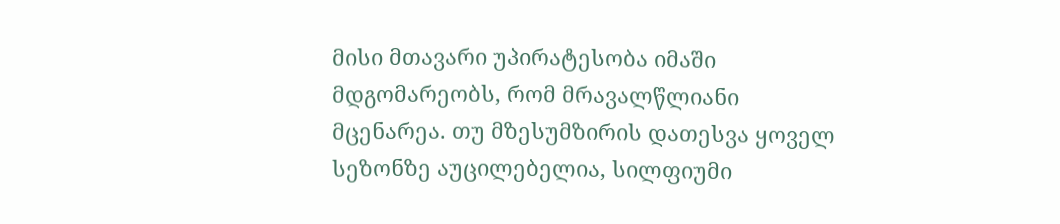მისი მთავარი უპირატესობა იმაში მდგომარეობს, რომ მრავალწლიანი მცენარეა. თუ მზესუმზირის დათესვა ყოველ სეზონზე აუცილებელია, სილფიუმი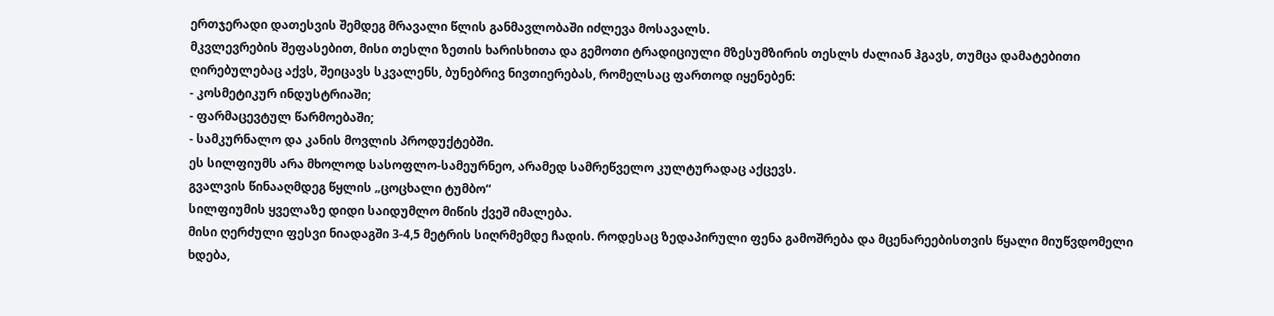ერთჯერადი დათესვის შემდეგ მრავალი წლის განმავლობაში იძლევა მოსავალს.
მკვლევრების შეფასებით, მისი თესლი ზეთის ხარისხითა და გემოთი ტრადიციული მზესუმზირის თესლს ძალიან ჰგავს, თუმცა დამატებითი ღირებულებაც აქვს, შეიცავს სკვალენს, ბუნებრივ ნივთიერებას, რომელსაც ფართოდ იყენებენ:
- კოსმეტიკურ ინდუსტრიაში;
- ფარმაცევტულ წარმოებაში;
- სამკურნალო და კანის მოვლის პროდუქტებში.
ეს სილფიუმს არა მხოლოდ სასოფლო-სამეურნეო, არამედ სამრეწველო კულტურადაც აქცევს.
გვალვის წინააღმდეგ წყლის „ცოცხალი ტუმბო“
სილფიუმის ყველაზე დიდი საიდუმლო მიწის ქვეშ იმალება.
მისი ღერძული ფესვი ნიადაგში 3-4,5 მეტრის სიღრმემდე ჩადის. როდესაც ზედაპირული ფენა გამოშრება და მცენარეებისთვის წყალი მიუწვდომელი ხდება,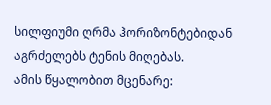სილფიუმი ღრმა ჰორიზონტებიდან აგრძელებს ტენის მიღებას.
ამის წყალობით მცენარე: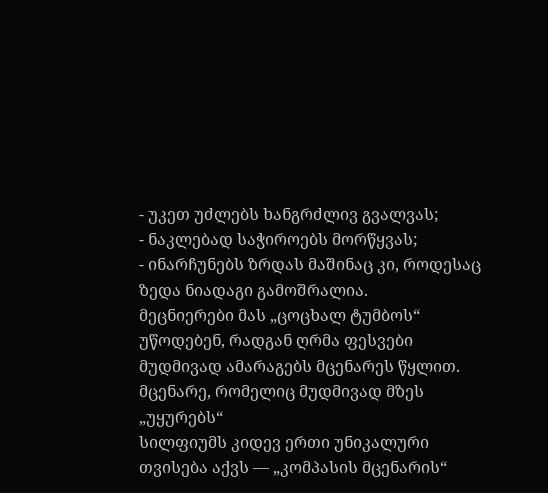- უკეთ უძლებს ხანგრძლივ გვალვას;
- ნაკლებად საჭიროებს მორწყვას;
- ინარჩუნებს ზრდას მაშინაც კი, როდესაც ზედა ნიადაგი გამოშრალია.
მეცნიერები მას „ცოცხალ ტუმბოს“ უწოდებენ, რადგან ღრმა ფესვები მუდმივად ამარაგებს მცენარეს წყლით.
მცენარე, რომელიც მუდმივად მზეს „უყურებს“
სილფიუმს კიდევ ერთი უნიკალური თვისება აქვს — „კომპასის მცენარის“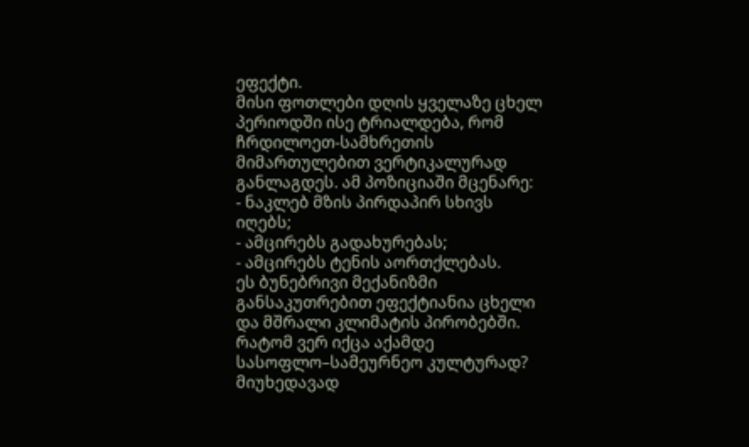ეფექტი.
მისი ფოთლები დღის ყველაზე ცხელ პერიოდში ისე ტრიალდება, რომ ჩრდილოეთ-სამხრეთის მიმართულებით ვერტიკალურად განლაგდეს. ამ პოზიციაში მცენარე:
- ნაკლებ მზის პირდაპირ სხივს იღებს;
- ამცირებს გადახურებას;
- ამცირებს ტენის აორთქლებას.
ეს ბუნებრივი მექანიზმი განსაკუთრებით ეფექტიანია ცხელი და მშრალი კლიმატის პირობებში.
რატომ ვერ იქცა აქამდე სასოფლო–სამეურნეო კულტურად?
მიუხედავად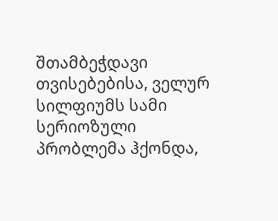შთამბეჭდავი თვისებებისა, ველურ სილფიუმს სამი სერიოზული პრობლემა ჰქონდა,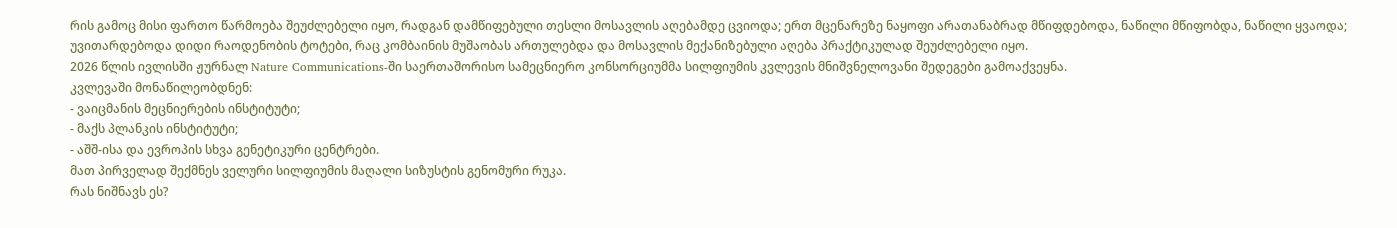რის გამოც მისი ფართო წარმოება შეუძლებელი იყო, რადგან დამწიფებული თესლი მოსავლის აღებამდე ცვიოდა; ერთ მცენარეზე ნაყოფი არათანაბრად მწიფდებოდა, ნაწილი მწიფობდა, ნაწილი ყვაოდა; უვითარდებოდა დიდი რაოდენობის ტოტები, რაც კომბაინის მუშაობას ართულებდა და მოსავლის მექანიზებული აღება პრაქტიკულად შეუძლებელი იყო.
2026 წლის ივლისში ჟურნალ Nature Communications-ში საერთაშორისო სამეცნიერო კონსორციუმმა სილფიუმის კვლევის მნიშვნელოვანი შედეგები გამოაქვეყნა.
კვლევაში მონაწილეობდნენ:
- ვაიცმანის მეცნიერების ინსტიტუტი;
- მაქს პლანკის ინსტიტუტი;
- აშშ-ისა და ევროპის სხვა გენეტიკური ცენტრები.
მათ პირველად შექმნეს ველური სილფიუმის მაღალი სიზუსტის გენომური რუკა.
რას ნიშნავს ეს?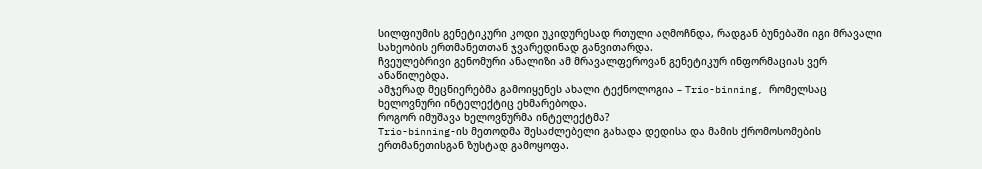სილფიუმის გენეტიკური კოდი უკიდურესად რთული აღმოჩნდა, რადგან ბუნებაში იგი მრავალი სახეობის ერთმანეთთან ჯვარედინად განვითარდა.
ჩვეულებრივი გენომური ანალიზი ამ მრავალფეროვან გენეტიკურ ინფორმაციას ვერ ანაწილებდა.
ამჯერად მეცნიერებმა გამოიყენეს ახალი ტექნოლოგია – Trio-binning, რომელსაც ხელოვნური ინტელექტიც ეხმარებოდა.
როგორ იმუშავა ხელოვნურმა ინტელექტმა?
Trio-binning-ის მეთოდმა შესაძლებელი გახადა დედისა და მამის ქრომოსომების ერთმანეთისგან ზუსტად გამოყოფა.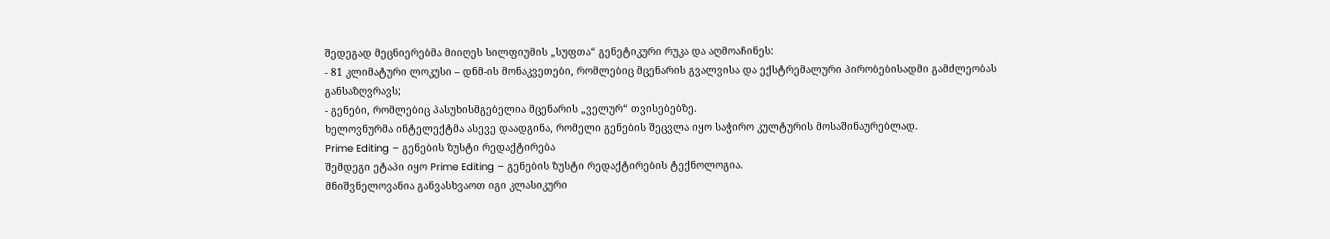შედეგად მეცნიერებმა მიიღეს სილფიუმის „სუფთა“ გენეტიკური რუკა და აღმოაჩინეს:
- 81 კლიმატური ლოკუსი – დნმ-ის მონაკვეთები, რომლებიც მცენარის გვალვისა და ექსტრემალური პირობებისადმი გამძლეობას განსაზღვრავს;
- გენები, რომლებიც პასუხისმგებელია მცენარის „ველურ“ თვისებებზე.
ხელოვნურმა ინტელექტმა ასევე დაადგინა, რომელი გენების შეცვლა იყო საჭირო კულტურის მოსაშინაურებლად.
Prime Editing – გენების ზუსტი რედაქტირება
შემდეგი ეტაპი იყო Prime Editing – გენების ზუსტი რედაქტირების ტექნოლოგია.
მნიშვნელოვანია განვასხვაოთ იგი კლასიკური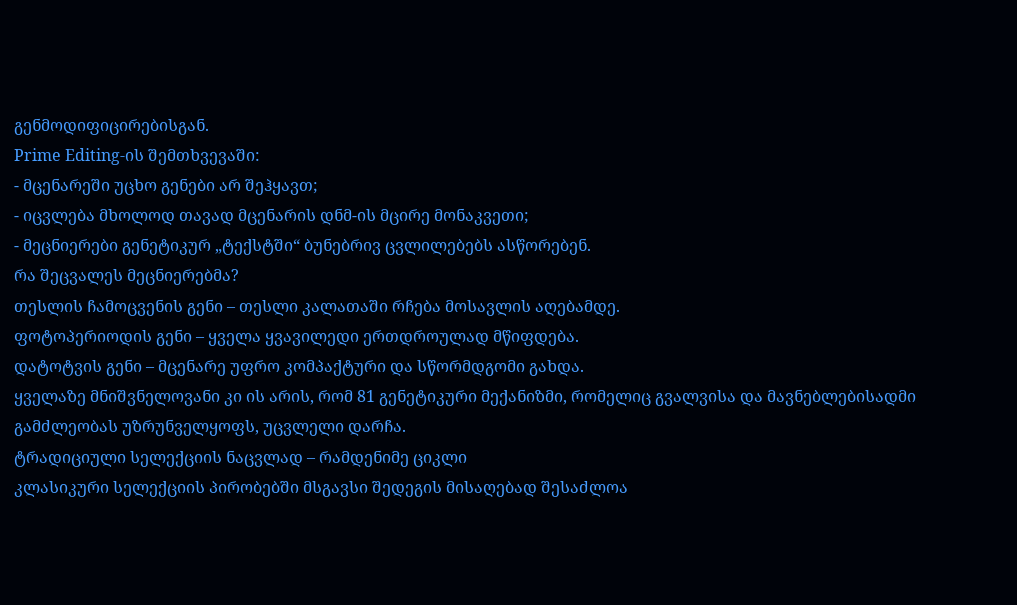გენმოდიფიცირებისგან.
Prime Editing-ის შემთხვევაში:
- მცენარეში უცხო გენები არ შეჰყავთ;
- იცვლება მხოლოდ თავად მცენარის დნმ-ის მცირე მონაკვეთი;
- მეცნიერები გენეტიკურ „ტექსტში“ ბუნებრივ ცვლილებებს ასწორებენ.
რა შეცვალეს მეცნიერებმა?
თესლის ჩამოცვენის გენი – თესლი კალათაში რჩება მოსავლის აღებამდე.
ფოტოპერიოდის გენი – ყველა ყვავილედი ერთდროულად მწიფდება.
დატოტვის გენი – მცენარე უფრო კომპაქტური და სწორმდგომი გახდა.
ყველაზე მნიშვნელოვანი კი ის არის, რომ 81 გენეტიკური მექანიზმი, რომელიც გვალვისა და მავნებლებისადმი გამძლეობას უზრუნველყოფს, უცვლელი დარჩა.
ტრადიციული სელექციის ნაცვლად – რამდენიმე ციკლი
კლასიკური სელექციის პირობებში მსგავსი შედეგის მისაღებად შესაძლოა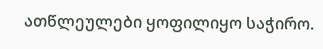ათწლეულები ყოფილიყო საჭირო.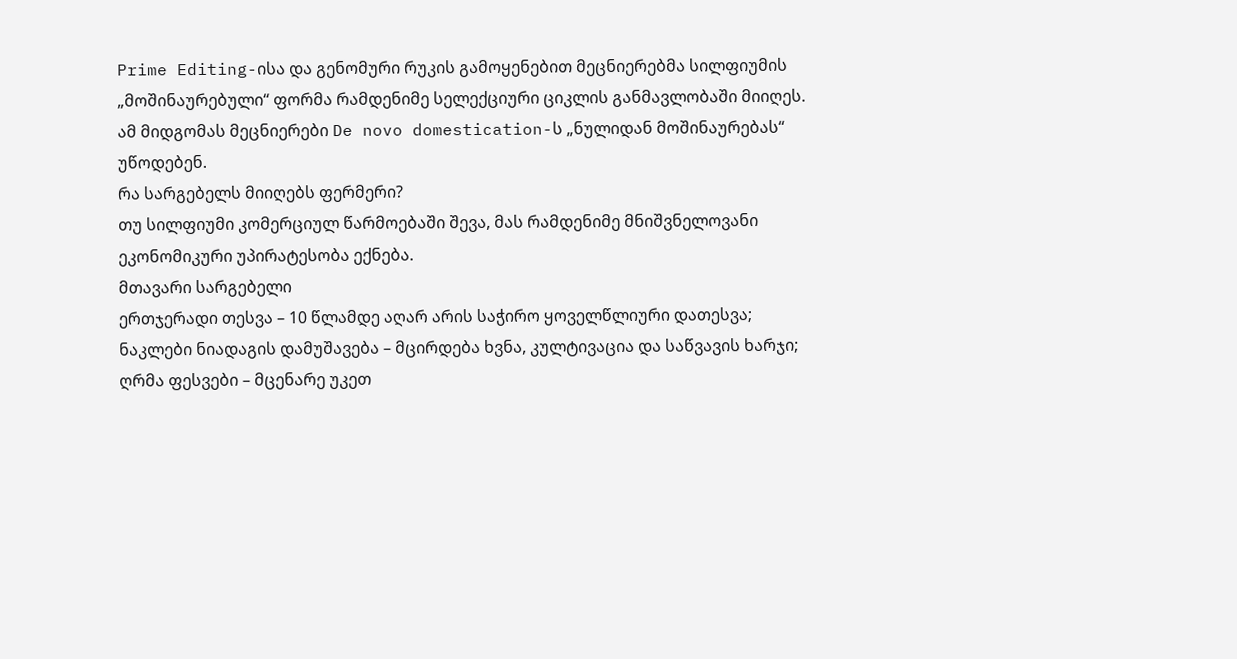Prime Editing-ისა და გენომური რუკის გამოყენებით მეცნიერებმა სილფიუმის „მოშინაურებული“ ფორმა რამდენიმე სელექციური ციკლის განმავლობაში მიიღეს.
ამ მიდგომას მეცნიერები De novo domestication-ს „ნულიდან მოშინაურებას“ უწოდებენ.
რა სარგებელს მიიღებს ფერმერი?
თუ სილფიუმი კომერციულ წარმოებაში შევა, მას რამდენიმე მნიშვნელოვანი ეკონომიკური უპირატესობა ექნება.
მთავარი სარგებელი
ერთჯერადი თესვა – 10 წლამდე აღარ არის საჭირო ყოველწლიური დათესვა;
ნაკლები ნიადაგის დამუშავება – მცირდება ხვნა, კულტივაცია და საწვავის ხარჯი;
ღრმა ფესვები – მცენარე უკეთ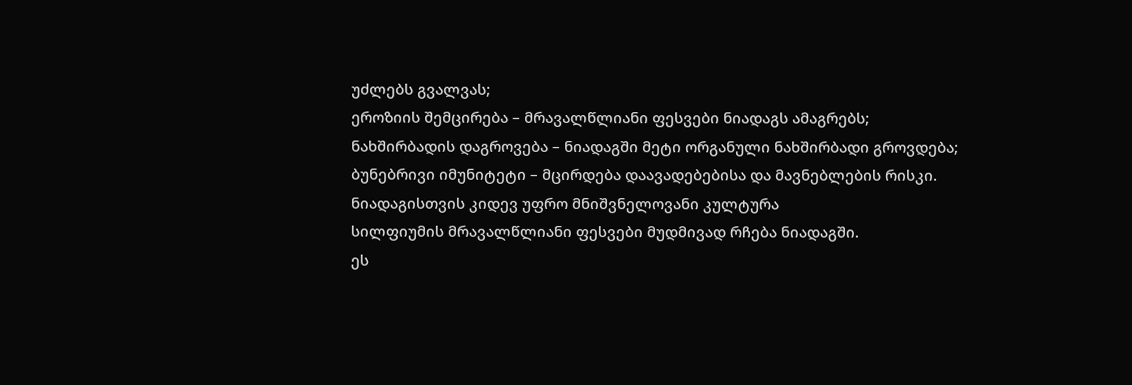უძლებს გვალვას;
ეროზიის შემცირება – მრავალწლიანი ფესვები ნიადაგს ამაგრებს;
ნახშირბადის დაგროვება – ნიადაგში მეტი ორგანული ნახშირბადი გროვდება;
ბუნებრივი იმუნიტეტი – მცირდება დაავადებებისა და მავნებლების რისკი.
ნიადაგისთვის კიდევ უფრო მნიშვნელოვანი კულტურა
სილფიუმის მრავალწლიანი ფესვები მუდმივად რჩება ნიადაგში.
ეს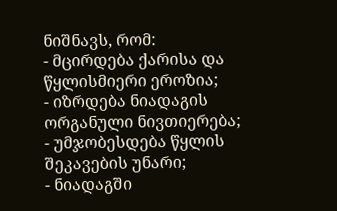ნიშნავს, რომ:
- მცირდება ქარისა და წყლისმიერი ეროზია;
- იზრდება ნიადაგის ორგანული ნივთიერება;
- უმჯობესდება წყლის შეკავების უნარი;
- ნიადაგში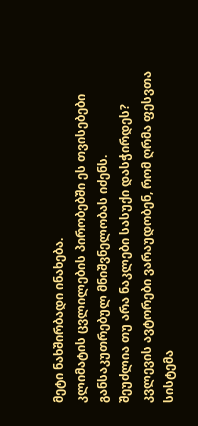მეტი ნახშირბადი ინახება.
კლიმატის ცვლილების პირობებში ეს თვისებები განსაკუთრებულ მნიშვნელობას იძენს.
შეუძლია თუ არა ნაკლები სასუქი დასჭირდეს?
კვლევის ავტორები ვარაუდობენ, რომ ღრმა ფესვთა სისტემა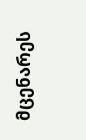მცენარეს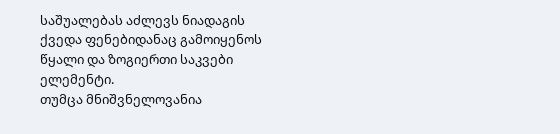საშუალებას აძლევს ნიადაგის ქვედა ფენებიდანაც გამოიყენოს წყალი და ზოგიერთი საკვები ელემენტი.
თუმცა მნიშვნელოვანია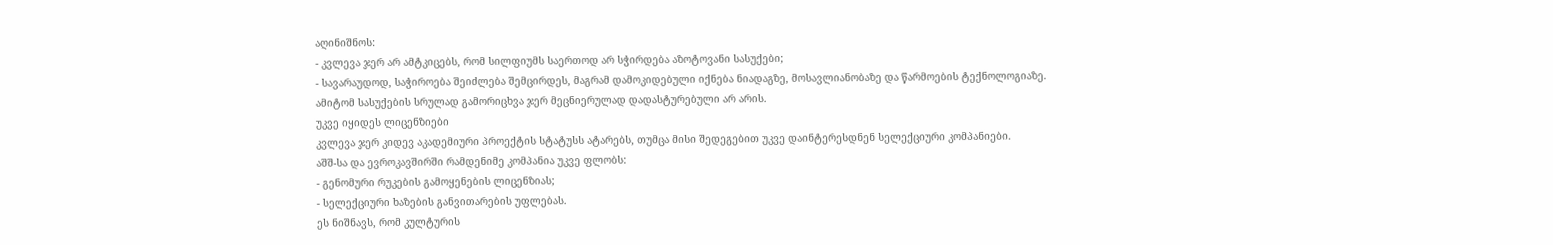აღინიშნოს:
- კვლევა ჯერ არ ამტკიცებს, რომ სილფიუმს საერთოდ არ სჭირდება აზოტოვანი სასუქები;
- სავარაუდოდ, საჭიროება შეიძლება შემცირდეს, მაგრამ დამოკიდებული იქნება ნიადაგზე, მოსავლიანობაზე და წარმოების ტექნოლოგიაზე.
ამიტომ სასუქების სრულად გამორიცხვა ჯერ მეცნიერულად დადასტურებული არ არის.
უკვე იყიდეს ლიცენზიები
კვლევა ჯერ კიდევ აკადემიური პროექტის სტატუსს ატარებს, თუმცა მისი შედეგებით უკვე დაინტერესდნენ სელექციური კომპანიები.
აშშ-სა და ევროკავშირში რამდენიმე კომპანია უკვე ფლობს:
- გენომური რუკების გამოყენების ლიცენზიას;
- სელექციური ხაზების განვითარების უფლებას.
ეს ნიშნავს, რომ კულტურის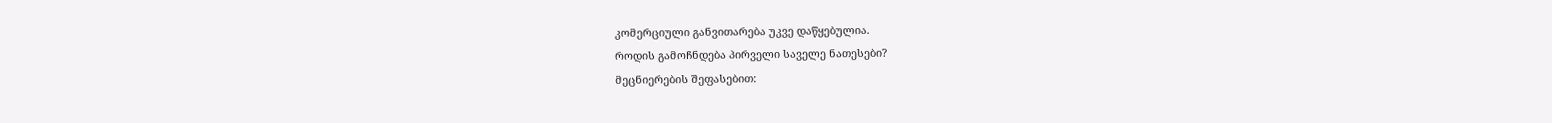კომერციული განვითარება უკვე დაწყებულია.
როდის გამოჩნდება პირველი საველე ნათესები?
მეცნიერების შეფასებით: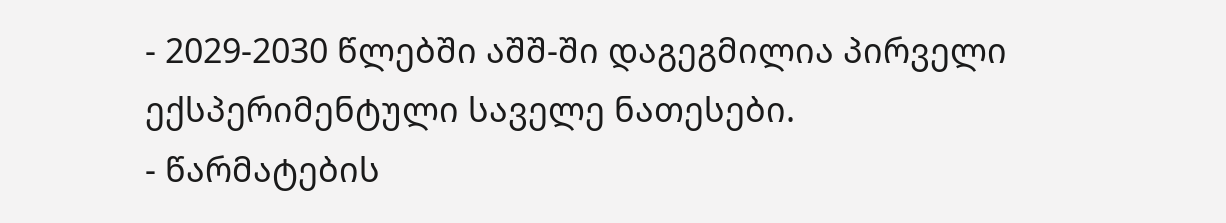- 2029-2030 წლებში აშშ-ში დაგეგმილია პირველი ექსპერიმენტული საველე ნათესები.
- წარმატების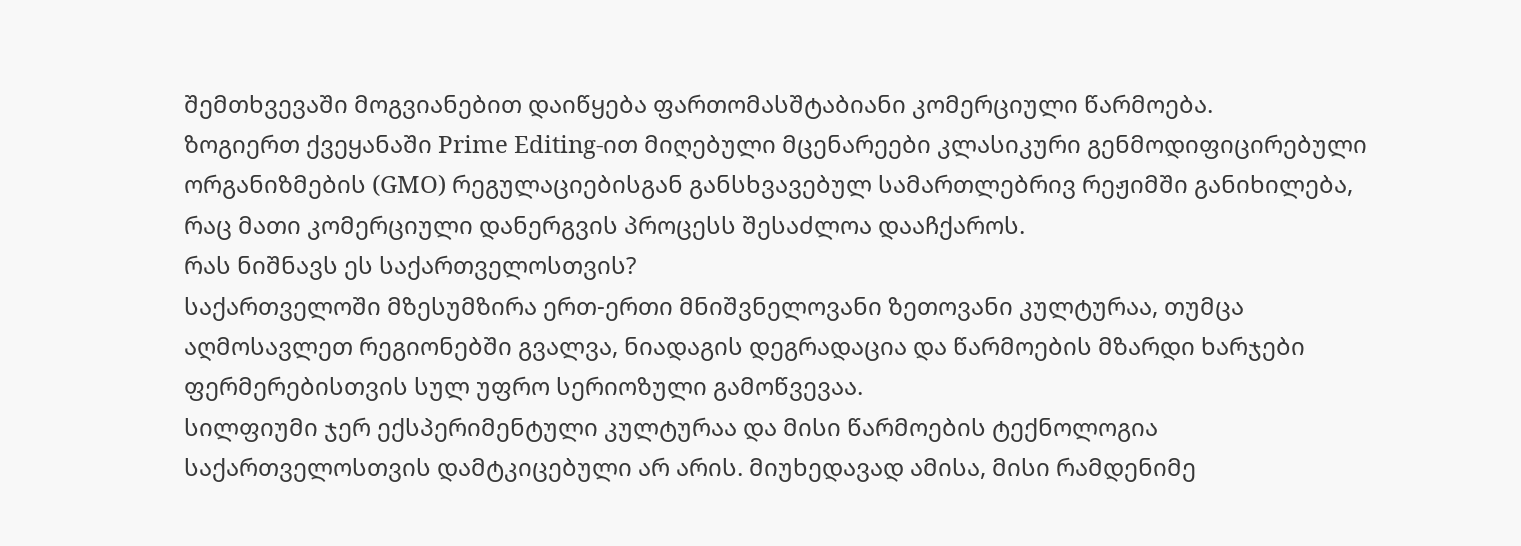შემთხვევაში მოგვიანებით დაიწყება ფართომასშტაბიანი კომერციული წარმოება.
ზოგიერთ ქვეყანაში Prime Editing-ით მიღებული მცენარეები კლასიკური გენმოდიფიცირებული ორგანიზმების (GMO) რეგულაციებისგან განსხვავებულ სამართლებრივ რეჟიმში განიხილება, რაც მათი კომერციული დანერგვის პროცესს შესაძლოა დააჩქაროს.
რას ნიშნავს ეს საქართველოსთვის?
საქართველოში მზესუმზირა ერთ-ერთი მნიშვნელოვანი ზეთოვანი კულტურაა, თუმცა აღმოსავლეთ რეგიონებში გვალვა, ნიადაგის დეგრადაცია და წარმოების მზარდი ხარჯები ფერმერებისთვის სულ უფრო სერიოზული გამოწვევაა.
სილფიუმი ჯერ ექსპერიმენტული კულტურაა და მისი წარმოების ტექნოლოგია საქართველოსთვის დამტკიცებული არ არის. მიუხედავად ამისა, მისი რამდენიმე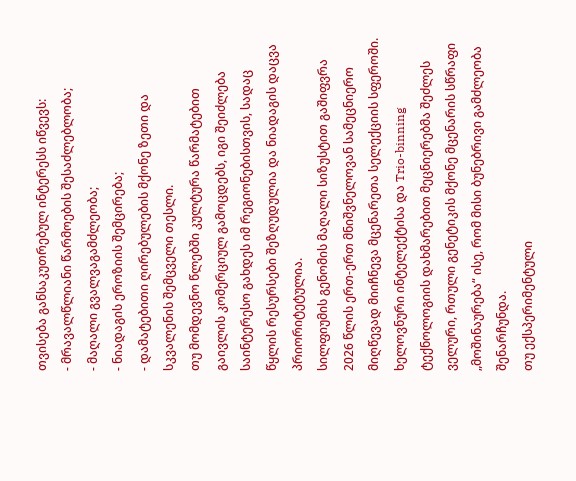თვისება განსაკუთრებულ ინტერესს იწვევს:
- მრავალწლიანი წარმოების შესაძლებლობა;
- მაღალი გვალვაგამძლეობა;
- ნიადაგის ეროზიის შემცირება;
- დამატებითი ღირებულების მქონე ზეთი და სკვალენის შემცველი თესლი.
თუ მომდევნო წლებში კულტურა წარმატებით გაივლის კომერციულ გამოცდებს, იგი შეიძლება საინტერესო გახდეს იმ რეგიონებისთვის, სადაც წყლის რესურსები შეზღუდულია და ნიადაგის დაცვა პრიორიტეტულია.
სილფიუმის გენომის მაღალი სიზუსტით გაშიფვრა 2026 წლის ერთ-ერთ მნიშვნელოვან სამეცნიერო მიღწევად მიიჩნევა მცენარეთა სელექციის სფეროში. ხელოვნური ინტელექტისა და Trio-binning ტექნოლოგიის დახმარებით მეცნიერებმა შეძლეს ველური, რთული გენეტიკის მქონე მცენარის სწრაფი „მოშინაურება“ ისე, რომ მისი ბუნებრივი გამძლეობა შენარჩუნდა.
თუ ექსპერიმენტული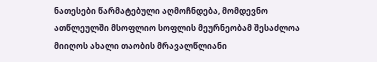ნათესები წარმატებული აღმოჩნდება, მომდევნო ათწლეულში მსოფლიო სოფლის მეურნეობამ შესაძლოა მიიღოს ახალი თაობის მრავალწლიანი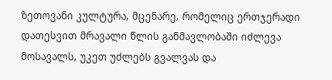ზეთოვანი კულტურა, მცენარე, რომელიც ერთჯერადი დათესვით მრავალი წლის განმავლობაში იძლევა მოსავალს, უკეთ უძლებს გვალვას და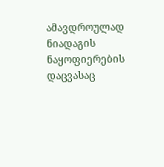ამავდროულად ნიადაგის ნაყოფიერების დაცვასაც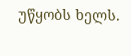უწყობს ხელს.